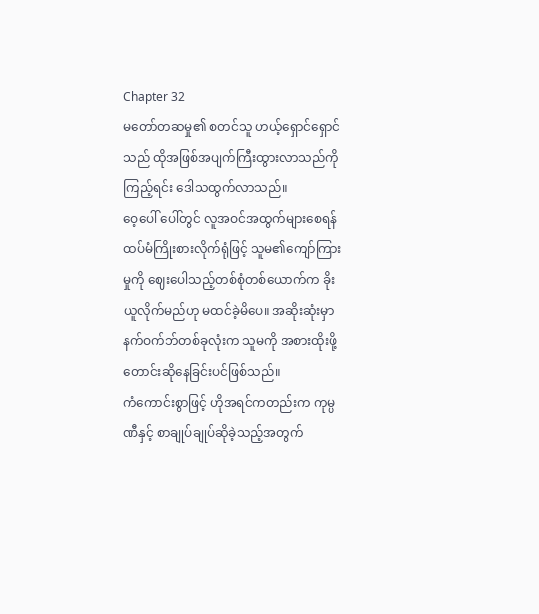Chapter 32
မတော်တဆမှု၏ စတင်သူ ဟယ့်ရှောင်ရှောင်သည် ထိုအဖြစ်အပျက်ကြီးထွားလာသည်ကို ကြည့်ရင်း ဒေါသထွက်လာသည်။
ဝေ့ပေါ် ပေါ်တွင် လူအဝင်အထွက်များစေရန် ထပ်မံကြိုးစားလိုက်ရုံဖြင့် သူမ၏ကျော်ကြားမှုကို ဈေးပေါသည့်တစ်စုံတစ်ယောက်က ခိုးယူလိုက်မည်ဟု မထင်ခဲ့မိပေ။ အဆိုးဆုံးမှာ နက်ဝက်ဘ်တစ်ခုလုံးက သူမကို အစားထိုးဖို့ တောင်းဆိုနေခြင်းပင်ဖြစ်သည်။
ကံကောင်းစွာဖြင့် ဟိုအရင်ကတည်းက ကုမ္ပဏီနှင့် စာချုပ်ချုပ်ဆိုခဲ့သည့်အတွက်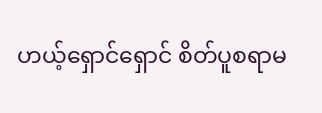ဟယ့်ရှောင်ရှောင် စိတ်ပူစရာမ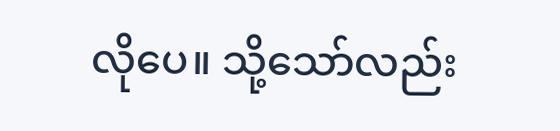လိုပေ။ သို့သော်လည်း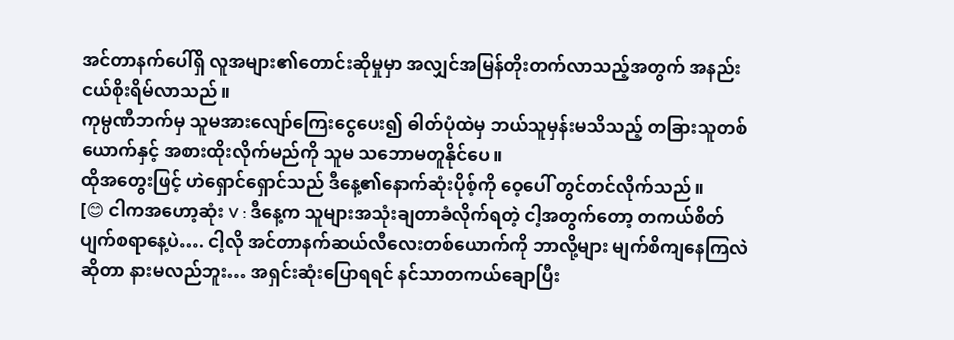အင်တာနက်ပေါ်ရှိ လူအများ၏တောင်းဆိုမှုမှာ အလျှင်အမြန်တိုးတက်လာသည့်အတွက် အနည်းငယ်စိုးရိမ်လာသည်။
ကုမ္ပဏီဘက်မှ သူမအားလျော်ကြေးငွေပေး၍ ဓါတ်ပုံထဲမှ ဘယ်သူမှန်းမသိသည့် တခြားသူတစ်ယောက်နှင့် အစားထိုးလိုက်မည်ကို သူမ သဘောမတူနိုင်ပေ။
ထိုအတွေးဖြင့် ဟဲရှောင်ရှောင်သည် ဒီနေ့၏နောက်ဆုံးပိုစ့်ကို ဝေ့ပေါ် တွင်တင်လိုက်သည်။
[😊 ငါကအဟော့ဆုံး V : ဒီနေ့က သူများအသုံးချတာခံလိုက်ရတဲ့ ငါ့အတွက်တော့ တကယ်စိတ်ပျက်စရာနေ့ပဲ…. ငါ့လို အင်တာနက်ဆယ်လီလေးတစ်ယောက်ကို ဘာလို့များ မျက်စိကျနေကြလဲဆိုတာ နားမလည်ဘူး… အရှင်းဆုံးပြောရရင် နင်သာတကယ်ချောပြီး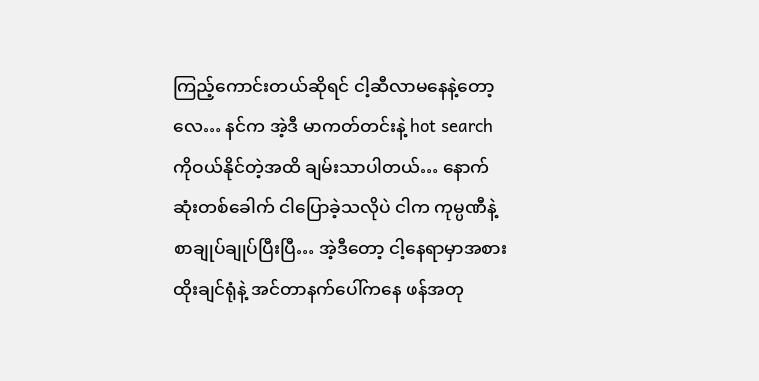ကြည့်ကောင်းတယ်ဆိုရင် ငါ့ဆီလာမနေနဲ့တော့လေ… နင်က အဲ့ဒီ မာကတ်တင်းနဲ့ hot search ကိုဝယ်နိုင်တဲ့အထိ ချမ်းသာပါတယ်… နောက်ဆုံးတစ်ခေါက် ငါပြောခဲ့သလိုပဲ ငါက ကုမ္ပဏီနဲ့ စာချုပ်ချုပ်ပြီးပြီ… အဲ့ဒီတော့ ငါ့နေရာမှာအစားထိုးချင်ရုံနဲ့ အင်တာနက်ပေါ်ကနေ ဖန်အတု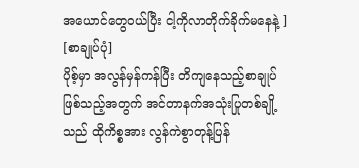အယောင်တွေဝယ်ပြီး ငါ့ကိုလာတိုက်ခိုက်မနေနဲ့ ]
[စာချုပ်ပုံ]
ပိုစ့်မှာ အလွန်မှန်ကန်ပြီး တိကျနေသည့်စာချုပ်ဖြစ်သည့်အတွက် အင်တာနက်အသုံးပြုတစ်ချို့သည် ထိုကိစ္စအား လွန်ကဲစွာတုန့်ပြန်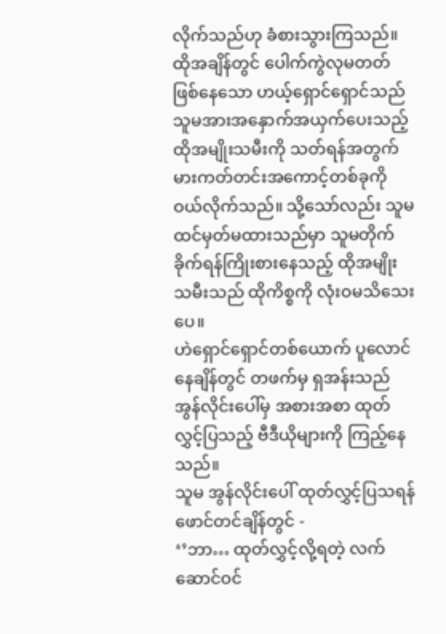လိုက်သည်ဟု ခံစားသွားကြသည်။
ထိုအချိန်တွင် ပေါက်ကွဲလုမတတ်ဖြစ်နေသော ဟယ့်ရှောင်ရှောင်သည် သူမအားအနှောက်အယှက်ပေးသည့် ထိုအမျိုးသမီးကို သတ်ရန်အတွက် မားကတ်တင်းအကောင့်တစ်ခုကိုဝယ်လိုက်သည်။ သို့သော်လည်း သူမ ထင်မှတ်မထားသည်မှာ သူမတိုက်ခိုက်ရန်ကြိုးစားနေသည့် ထိုအမျိုးသမီးသည် ထိုကိစ္စကို လုံးဝမသိသေးပေ။
ဟဲရှောင်ရှောင်တစ်ယောက် ပူလောင်နေချိန်တွင် တဖက်မှ ရှအန်းသည် အွန်လိုင်းပေါ်မှ အစားအစာ ထုတ်လွှင့်ပြသည့် ဗီဒီယိုများကို ကြည့်နေသည်။
သူမ အွန်လိုင်းပေါ် ထုတ်လွှင့်ပြသရန် ဖောင်တင်ချိန်တွင် -
‘’ဘာ… ထုတ်လွှင့်လို့ရတဲ့ လက်ဆောင်ဝင်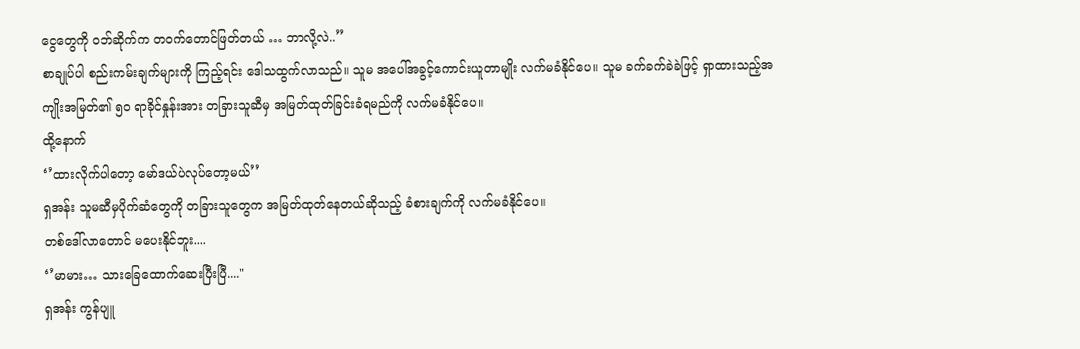ငွေတွေကို ဝဘ်ဆိုက်က တဝက်တောင်ဖြတ်တယ် … ဘာလို့လဲ..’’
စာချုပ်ပါ စည်းကမ်းချက်များကို ကြည့်ရင်း ဒေါသထွက်လာသည်။ သူမ အပေါ်အခွင့်ကောင်းယူတာမျိုး လက်မခံနိုင်ပေ။ သူမ ခက်ခက်ခဲခဲဖြင့် ရှာထားသည့်အကျိုးအမြတ်၏ ၅၀ ရာခိုင်နှုန်းအား တခြားသူဆီမှ အမြတ်ထုတ်ခြင်းခံရမည်ကို လက်မခံနိုင်ပေ။
ထို့နောက်
‘’ထားလိုက်ပါတော့ မော်ဒယ်ပဲလုပ်တော့မယ်’’
ရှအန်း သူမဆီမှပိုက်ဆံတွေကို တခြားသူတွေက အမြတ်ထုတ်နေတယ်ဆိုသည့် ခံစားချက်ကို လက်မခံနိုင်ပေ။
တစ်ဒေါ်လာတောင် မပေးနိုင်ဘူး....
‘’မာမား… သားခြေထောက်ဆေးပြီးပြီ...."
ရှအန်း ကွန်ပျူ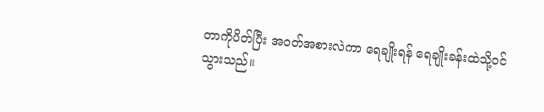တာကိုပိတ်ပြီး အဝတ်အစားလဲကာ ရေချိုးရန် ရေချိုးခန်းထဲသို့ဝင်သွားသည်။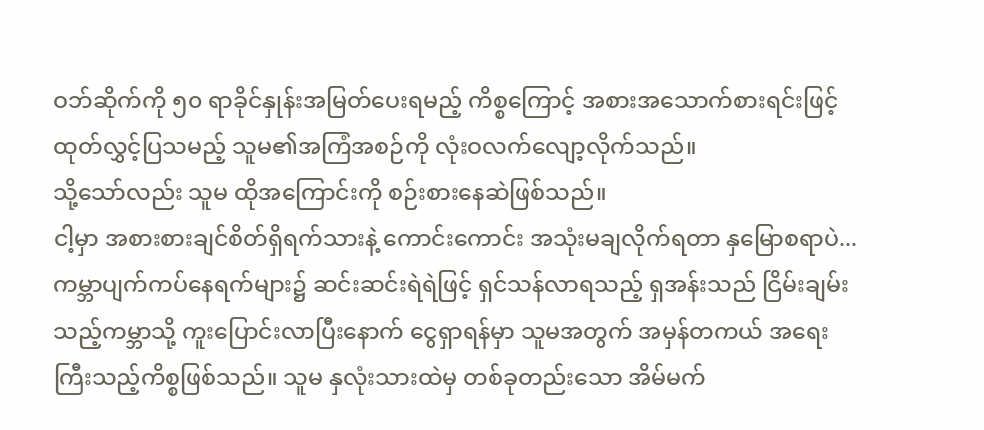ဝဘ်ဆိုက်ကို ၅၀ ရာခိုင်နှုန်းအမြတ်ပေးရမည့် ကိစ္စကြောင့် အစားအသောက်စားရင်းဖြင့် ထုတ်လွှင့်ပြသမည့် သူမ၏အကြံအစဉ်ကို လုံးဝလက်လျော့လိုက်သည်။
သို့သော်လည်း သူမ ထိုအကြောင်းကို စဉ်းစားနေဆဲဖြစ်သည်။
ငါ့မှာ အစားစားချင်စိတ်ရှိရက်သားနဲ့ ကောင်းကောင်း အသုံးမချလိုက်ရတာ နှမြောစရာပဲ...
ကမ္ဘာပျက်ကပ်နေရက်များ၌ ဆင်းဆင်းရဲရဲဖြင့် ရှင်သန်လာရသည့် ရှအန်းသည် ငြိမ်းချမ်းသည့်ကမ္ဘာသို့ ကူးပြောင်းလာပြီးနောက် ငွေရှာရန်မှာ သူမအတွက် အမှန်တကယ် အရေးကြီးသည့်ကိစ္စဖြစ်သည်။ သူမ နှလုံးသားထဲမှ တစ်ခုတည်းသော အိမ်မက်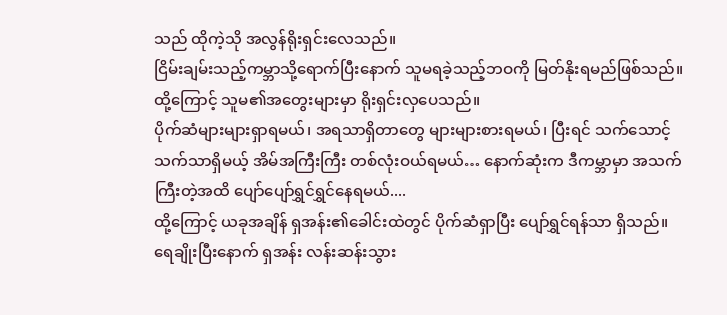သည် ထိုကဲ့သို အလွန်ရိုးရှင်းလေသည်။
ငြိမ်းချမ်းသည့်ကမ္ဘာသို့ရောက်ပြီးနောက် သူမရခဲ့သည့်ဘဝကို မြတ်နိုးရမည်ဖြစ်သည်။ ထို့ကြောင့် သူမ၏အတွေးများမှာ ရိုးရှင်းလှပေသည်။
ပိုက်ဆံများများရှာရမယ်၊ အရသာရှိတာတွေ များများစားရမယ်၊ ပြီးရင် သက်သောင့်သက်သာရှိမယ့် အိမ်အကြီးကြီး တစ်လုံးဝယ်ရမယ်… နောက်ဆုံးက ဒီကမ္ဘာမှာ အသက်ကြီးတဲ့အထိ ပျော်ပျော်ရွှင်ရွှင်နေရမယ်....
ထို့ကြောင့် ယခုအချိန် ရှအန်း၏ခေါင်းထဲတွင် ပိုက်ဆံရှာပြီး ပျော်ရွှင်ရန်သာ ရှိသည်။
ရေချိုးပြီးနောက် ရှအန်း လန်းဆန်းသွား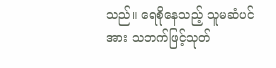သည်။ ရေစိုနေသည့် သူမဆံပင်အား သဘက်ဖြင့်သုတ်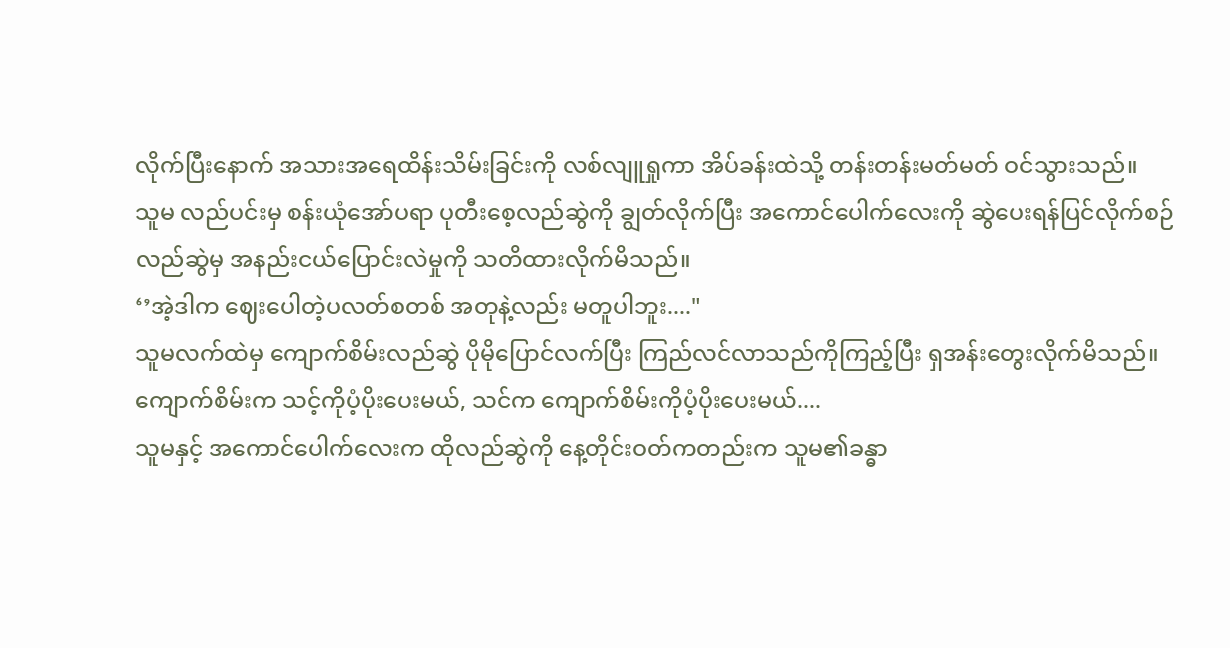လိုက်ပြီးနောက် အသားအရေထိန်းသိမ်းခြင်းကို လစ်လျူရှုကာ အိပ်ခန်းထဲသို့ တန်းတန်းမတ်မတ် ဝင်သွားသည်။
သူမ လည်ပင်းမှ စန်းယုံအော်ပရာ ပုတီးစေ့လည်ဆွဲကို ချွတ်လိုက်ပြီး အကောင်ပေါက်လေးကို ဆွဲပေးရန်ပြင်လိုက်စဉ် လည်ဆွဲမှ အနည်းငယ်ပြောင်းလဲမှုကို သတိထားလိုက်မိသည်။
‘’အဲ့ဒါက ဈေးပေါတဲ့ပလတ်စတစ် အတုနဲ့လည်း မတူပါဘူး...."
သူမလက်ထဲမှ ကျောက်စိမ်းလည်ဆွဲ ပိုမိုပြောင်လက်ပြီး ကြည်လင်လာသည်ကိုကြည့်ပြီး ရှအန်းတွေးလိုက်မိသည်။
ကျောက်စိမ်းက သင့်ကိုပံ့ပိုးပေးမယ်, သင်က ကျောက်စိမ်းကိုပံ့ပိုးပေးမယ်....
သူမနှင့် အကောင်ပေါက်လေးက ထိုလည်ဆွဲကို နေ့တိုင်းဝတ်ကတည်းက သူမ၏ခန္ဓာ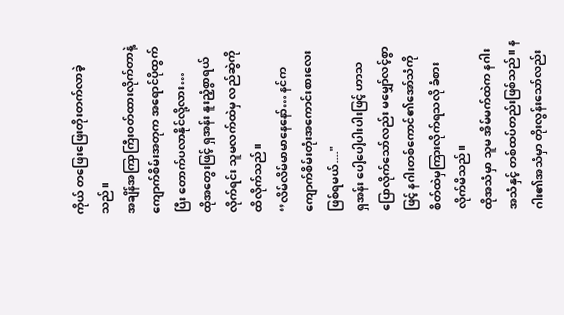ကိုယ် တဖြေးဖြေးတိုးတက်လာခဲ့သည်။
အချိန်အကြာကြီးဝတ်ထားလိုက်တာနဲ့ ကျောက်စိမ်းအတုက အရောင်ပိုထွက်ပြီး တောက်ပလာနိုင်လို့လား…
ထိုအတွေးဖြင့် ရှအန်း နူးညံ့စွာရယ်လိုက်ရင်း သူမလက်ထဲမှ လည်ဆွဲကို ထိလိုက်သည်။
‘’လိမ်လိမ်မာမာနေနော်… နင်က ကျောက်စိမ်းတုံးအကောင်းစားလေးဖြစ်ရမယ်...."
ရှအန်း ပေါ့ပေါ့ပါးပါးဖြင့် ဟာသပြောလိုက်သော်လည်း မမျှော်လင့်စွာဖြင့် နဂါးတစ်ကောင်၏အော်သံကို စိတ်ထဲမှကြားလိုက်ရသလို ခံစားလိုက်မိသည်။
ထိုအသံမှာ သူမ အိမ်မက်ထဲက နဂါးအသံနှင့် တစ်ထပ်တည်းဖြစ်သည်။ နဂါး၏အသံမှာ တိုးလွန်းသော်လည်း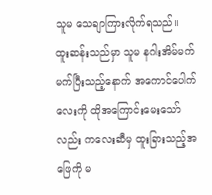သူမ သေချာကြားလိုက်ရသည်။
ထူးဆန်းသည်မှာ သူမ နဂါးအိမ်မက်မက်ပြီးသည့်နောက် အကောင်ပေါက်လေးကို ထိုအကြောင်းမေးသော်လည်း ကလေးဆီမှ ထူးခြားသည့်အဖြေကို မ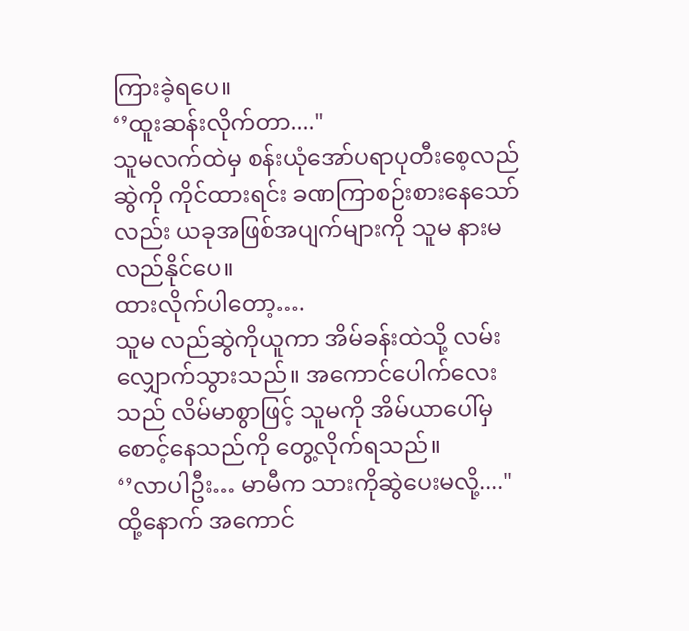ကြားခဲ့ရပေ။
‘’ထူးဆန်းလိုက်တာ...."
သူမလက်ထဲမှ စန်းယုံအော်ပရာပုတီးစေ့လည်ဆွဲကို ကိုင်ထားရင်း ခဏကြာစဉ်းစားနေသော်လည်း ယခုအဖြစ်အပျက်များကို သူမ နားမလည်နိုင်ပေ။
ထားလိုက်ပါတော့….
သူမ လည်ဆွဲကိုယူကာ အိမ်ခန်းထဲသို့ လမ်းလျှောက်သွားသည်။ အကောင်ပေါက်လေးသည် လိမ်မာစွာဖြင့် သူမကို အိမ်ယာပေါ်မှ စောင့်နေသည်ကို တွေ့လိုက်ရသည်။
‘’လာပါဦး… မာမီက သားကိုဆွဲပေးမလို့...."
ထို့နောက် အကောင်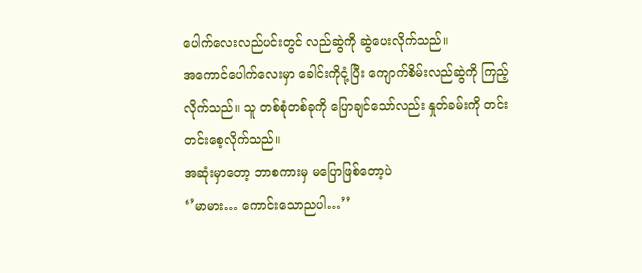ပေါက်လေးလည်ပင်းတွင် လည်ဆွဲကို ဆွဲပေးလိုက်သည်။
အကောင်ပေါက်လေးမှာ ခေါင်းကိုငုံ့ပြီး ကျောက်စိမ်းလည်ဆွဲကို ကြည့်လိုက်သည်။ သူ တစ်စုံတစ်ခုကို ပြောချင်သော်လည်း နှုတ်ခမ်းကို တင်းတင်းစေ့လိုက်သည်။
အဆုံးမှာတော့ ဘာစကားမှ မပြောဖြစ်တော့ပဲ
‘’မာမား… ကောင်းသောညပါ…’’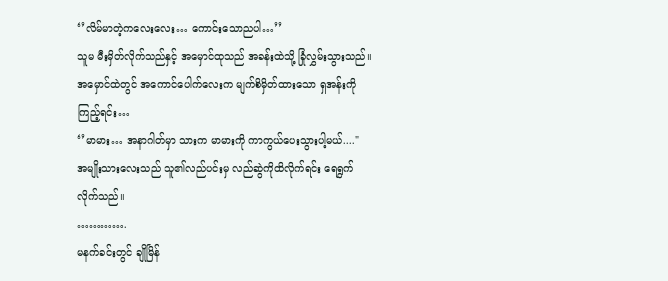‘’လိမ်မာတဲ့ကလေးလေး… ကောင်းသောညပါ…’’
သူမ မီးမှိတ်လိုက်သည်နှင့် အမှောင်ထုသည် အခန်းထဲသို့ ခြုံလွှမ်းသွားသည်။
အမှောင်ထဲတွင် အကောင်ပေါက်လေးက မျက်စိမှိတ်ထားသော ရှအန်းကို ကြည့်ရင်း…
‘’မာမား… အနာဂါတ်မှာ သားက မာမားကို ကာကွယ်ပေးသွားပါ့မယ်...."
အမျိုးသားလေးသည် သူ၏လည်ပင်းမှ လည်ဆွဲကိုထိလိုက်ရင်း ရေရွက်လိုက်သည်။
………….
မနက်ခင်းတွင် ချိုမြိန်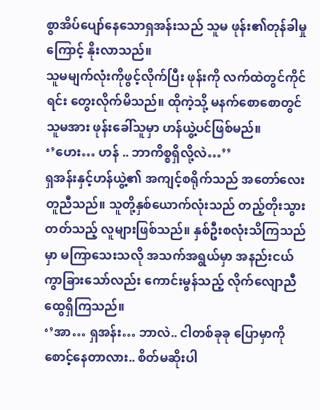စွာအိပ်ပျော်နေသောရှအန်းသည် သူမ ဖုန်း၏တုန်ခါမှုကြောင့် နိုးလာသည်။
သူမမျက်လုံးကိုဖွင့်လိုက်ပြီး ဖုန်းကို လက်ထဲတွင်ကိုင်ရင်း တွေးလိုက်မိသည်။ ထိုကဲ့သို့ မနက်စောစောတွင် သူမအား ဖုန်းခေါ်သူမှာ ဟန်ယွဲ့ပင်ဖြစ်မည်။
‘’ဟေး… ဟန် .. ဘာကိစ္စရှိလို့လဲ…’’
ရှအန်းနှင့်ဟန်ယွဲ့၏ အကျင့်စရိုက်သည် အတော်လေးတူညီသည်။ သူတို့နှစ်ယောက်လုံးသည် တည့်တိုးသွားတတ်သည့် လူများဖြစ်သည်။ နှစ်ဦးစလုံးသိကြသည်မှာ မကြာသေးသလို အသက်အရွယ်မှာ အနည်းငယ်ကွာခြားသော်လည်း ကောင်းမွန်သည့် လိုက်လျောညီထွေရှိကြသည်။
‘’အာ… ရှအန်း… ဘာလဲ.. ငါတစ်ခုခု ပြောမှာကို စောင့်နေတာလား.. စိတ်မဆိုးပါ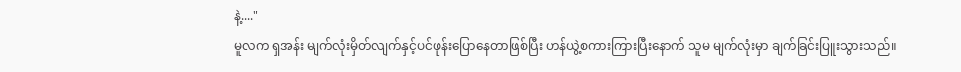နဲ့...."
မူလက ရှအန်း မျက်လုံးမှိတ်လျက်နှင့်ပင်ဖုန်းပြောနေတာဖြစ်ပြီး ဟန်ယွဲ့စကားကြားပြီးနောက် သူမ မျက်လုံးမှာ ချက်ခြင်းပြူးသွားသည်။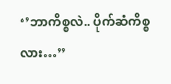‘’ဘာကိစ္စလဲ.. ပိုက်ဆံကိစ္စလား…’’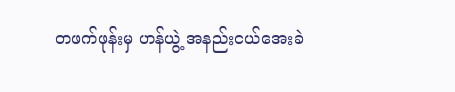တဖက်ဖုန်းမှ ဟန်ယွဲ့ အနည်းငယ်အေးခဲ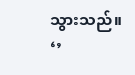သွားသည်။
‘’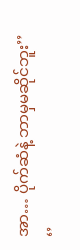အာ… ပိုက်ဆံနဲ့ ဘာမှမဆိုင်ဘူး’’
‘’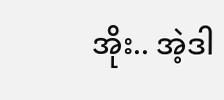အိုး.. အဲ့ဒါ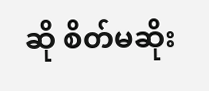ဆို စိတ်မဆိုး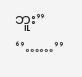ဘူး’’
‘’……’’